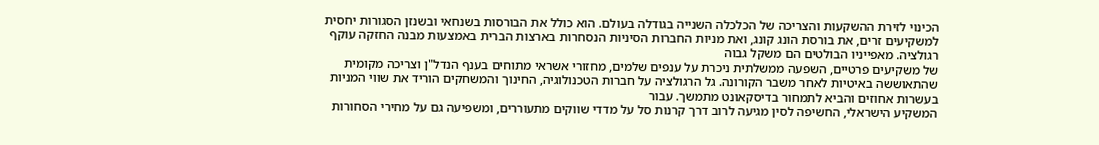הכינוי לזירת ההשקעות והצריכה של הכלכלה השנייה בגודלה בעולם. הוא כולל את הבורסות בשנחאי ובשנזן הסגורות יחסית למשקיעים זרים, את בורסת הונג קונג, ואת מניות החברות הסיניות הנסחרות בארצות הברית באמצעות מבנה החזקה עוקף רגולציה. מאפייניו הבולטים הם משקל גבוה
של משקיעים פרטיים, השפעה ממשלתית ניכרת על ענפים שלמים, מחזורי אשראי מתוחים בענף הנדל"ן וצריכה מקומית שהתאוששה באיטיות לאחר משבר הקורונה. גל הרגולציה על חברות הטכנולוגיה, החינוך והמשחקים הוריד את שווי המניות בעשרות אחוזים והביא לתמחור בדיסקאונט מתמשך. עבור
המשקיע הישראלי, החשיפה לסין מגיעה לרוב דרך קרנות סל על מדדי שווקים מתעוררים, ומשפיעה גם על מחירי הסחורות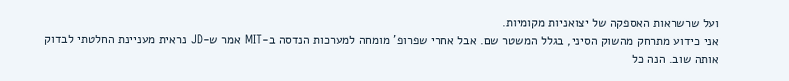ועל שרשראות האספקה של יצואניות מקומיות.
אני כידוע מתרחק מהשוק הסיני, בגלל המשטר שם. אבל אחרי שפרופ' מומחה למערכות הנדסה ב-MIT אמר ש-JD נראית מעניינת החלטתי לבדוק אותה שוב. הנה כל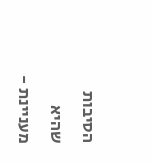הסיבות שהיא מעניינת -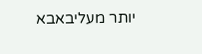יותר מעליבאבא